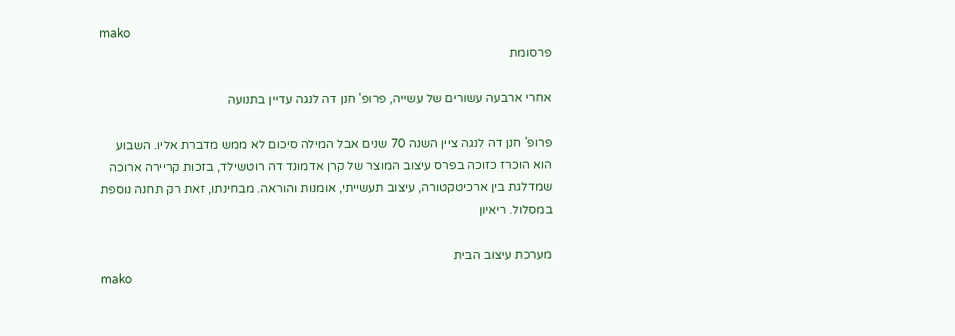mako
פרסומת

אחרי ארבעה עשורים של עשייה, פרופ' חנן דה לנגה עדיין בתנועה

פרופ' חנן דה לנגה ציין השנה 70 שנים אבל המילה סיכום לא ממש מדברת אליו. השבוע הוא הוכרז כזוכה בפרס עיצוב המוצר של קרן אדמונד דה רוטשילד, בזכות קריירה ארוכה שמדלגת בין ארכיטקטורה, עיצוב תעשייתי, אומנות והוראה. מבחינתו, זאת רק תחנה נוספת במסלול. ריאיון

מערכת עיצוב הבית
mako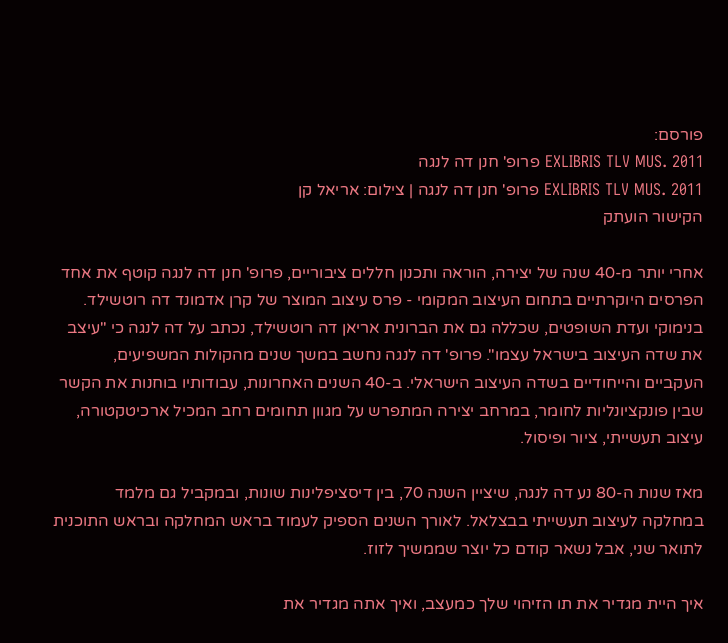פורסם:
EXLIBRIS TLV MUS. 2011 פרופ' חנן דה לנגה
EXLIBRIS TLV MUS. 2011 פרופ' חנן דה לנגה | צילום: אריאל קן
הקישור הועתק

אחרי יותר מ-40 שנה של יצירה, הוראה ותכנון חללים ציבוריים, פרופ' חנן דה לנגה קוטף את אחד הפרסים היוקרתיים בתחום העיצוב המקומי - פרס עיצוב המוצר של קרן אדמונד דה רוטשילד. בנימוקי ועדת השופטים, שכללה גם את הברונית אריאן דה רוטשילד, נכתב על דה לנגה כי "עיצב את שדה העיצוב בישראל עצמו". פרופ' דה לנגה נחשב במשך שנים מהקולות המשפיעים, העקביים והייחודיים בשדה העיצוב הישראלי. ב-40 השנים האחרונות, עבודותיו בוחנות את הקשר שבין פונקציונליות לחומר, במרחב יצירה המתפרש על מגוון תחומים רחב המכיל ארכיטקטורה, עיצוב תעשייתי, ציור ופיסול.

מאז שנות ה-80 נע דה לנגה, שיציין השנה 70, בין דיסציפלינות שונות, ובמקביל גם מלמד במחלקה לעיצוב תעשייתי בבצלאל. לאורך השנים הספיק לעמוד בראש המחלקה ובראש התוכנית לתואר שני, אבל נשאר קודם כל יוצר שממשיך לזוז.

איך היית מגדיר את תו הזיהוי שלך כמעצב, ואיך אתה מגדיר את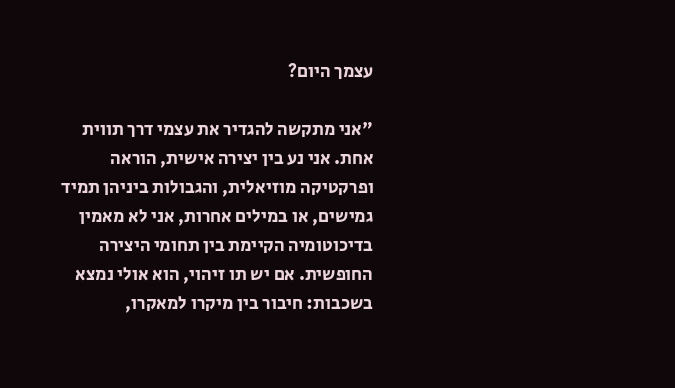עצמך היום?

"אני מתקשה להגדיר את עצמי דרך תווית אחת. אני נע בין יצירה אישית, הוראה ופרקטיקה מוזיאלית, והגבולות ביניהן תמיד גמישים, או במילים אחרות, אני לא מאמין בדיכוטומיה הקיימת בין תחומי היצירה החופשית. אם יש תו זיהוי, הוא אולי נמצא בשכבות: חיבור בין מיקרו למאקרו,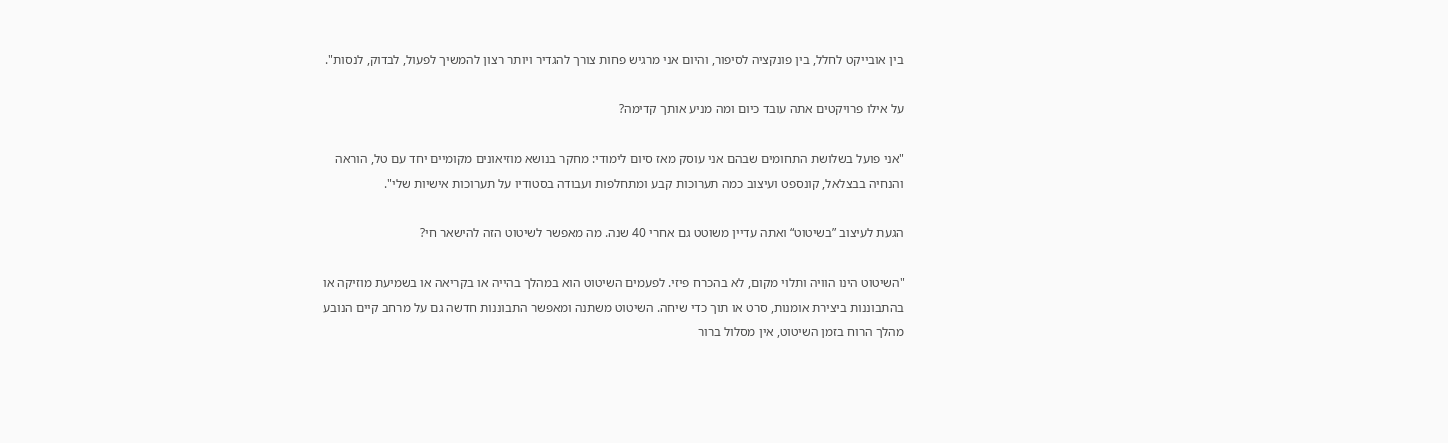בין אובייקט לחלל, בין פונקציה לסיפור, והיום אני מרגיש פחות צורך להגדיר ויותר רצון להמשיך לפעול, לבדוק, לנסות".

על אילו פרויקטים אתה עובד כיום ומה מניע אותך קדימה?

"אני פועל בשלושת התחומים שבהם אני עוסק מאז סיום לימודי: מחקר בנושא מוזיאונים מקומיים יחד עם טל, הוראה והנחיה בבצלאל, קונספט ועיצוב כמה תערוכות קבע ומתחלפות ועבודה בסטודיו על תערוכות אישיות שלי".

הגעת לעיצוב ”בשיטוט“ ואתה עדיין משוטט גם אחרי 40 שנה. מה מאפשר לשיטוט הזה להישאר חי?

"השיטוט הינו הוויה ותלוי מקום, לא בהכרח פיזי. לפעמים השיטוט הוא במהלך בהייה או בקריאה או בשמיעת מוזיקה או בהתבוננות ביצירת אומנות, סרט או תוך כדי שיחה. השיטוט משתנה ומאפשר התבוננות חדשה גם על מרחב קיים הנובע מהלך הרוח בזמן השיטוט, אין מסלול ברור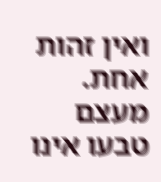ואין זהות אחת. מעצם טבעו אינו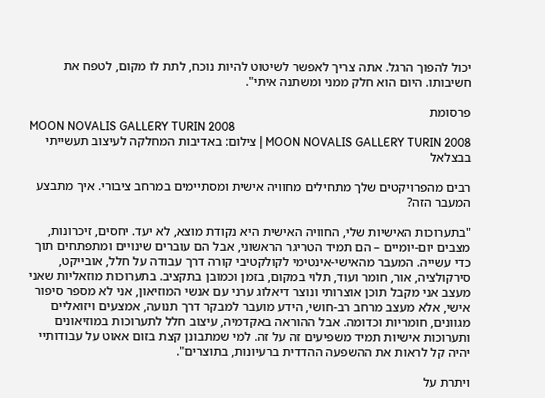יכול להפוך הרגל. אתה צריך לאפשר לשיטוט להיות נוכח, לתת לו מקום, לטפח את חשיבותו. היום הוא חלק ממני ומשתנה איתי".

פרסומת
MOON NOVALIS GALLERY TURIN 2008
MOON NOVALIS GALLERY TURIN 2008 | צילום: באדיבות המחלקה לעיצוב תעשייתי בבצלאל

רבים מהפרויקטים שלך מתחילים מחוויה אישית ומסתיימים במרחב ציבורי. איך מתבצע המעבר הזה?

"בתערוכות האישיות שלי, החוויה האישית היא נקודת מוצא, לא יעד. יחסים, זיכרונות, מצבים יום-יומיים – הם תמיד הטריגר הראשוני, אבל הם עוברים שינויים ומתפתחים תוך כדי עשייה. המעבר מהאישי-אינטימי לקולקטיבי קורה דרך עבודה על חלל, אובייקט, סירקולציה, אור, חומר ועוד, תלוי במקום, בזמן וכמובן בתקציב. בתערוכות מוזאליות שאני מעצב אני מקבל תוכן אוצרותי ונוצר דיאלוג ערני עם אנשי המוזיאון, אני לא מספר סיפור אישי, אלא מעצב מרחב רב-חושי, הידע מועבר למבקר דרך תנועה, אמצעים ויזואליים מגוונים, חומריות וכדומה. אבל ההוראה באקדמיה, עיצוב חלל לתערוכות במוזיאונים ותערוכות אישיות תמיד משפיעים זה על זה. למי שמתבונן קצת בזום אאוט על עבודותיי יהיה קל לראות את ההשפעה ההדדית ברעיונות, בתוצרים".

ויתרת על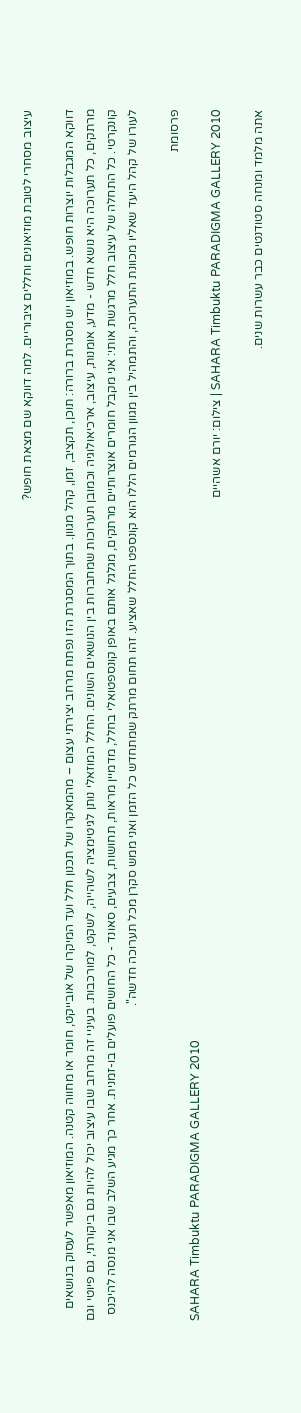עיצוב מסחרי לטובת מוזיאונים וחללים ציבוריים. למה דווקא שם מצאת חופש?

דווקא המגבלות יוצרות חופש. במוזיאון יש מסגרת ברורה: תוכן, תקציב, זמן, קהל מגוון. בתוך המסגרת הזו נפתח מרחב יצירתי עצום – מהמאקרו של תכנון חלל ועד המיקרו של אובייקט, חומר או מחווה קטנה. המוזיאון מאפשר לעסוק בנושאים מרתקים, כל תערוכה היא נושא חדש - מדע, אומנות, עיצוב, ארכיאולוגיה וכמובן תערוכות שמחברות בין הנושאים השונים. החלל המוזאלי נותן לגיטימציה לשהייה, לשקט, למורכבות. בעיניי זה מרחב שבו עיצוב יכול להיות גם ביקורתי, גם פיוטי וגם קונקרטי. כל התחלה של עיצוב חלל מרגשת אותי: אני מקבל חומרים אוצרותיים מרתקים, מגלגל אותם באופן קונספטואלי בחלל, מדמיין מראות, תחושות, צבעים, סאונד - כל החושים פועלים בו-זמנית. אחר כך מגיע השלב שבו אני מנסה להיכנס לעורו של קהל היעד שאליו מכוונת התערוכה, והתמהיל בין מגוון הגורמים הללו הוא קונספט החלל שאציע. זהו תחום מרתק שמתחדש כל הזמן ואני ממש סקרן מכל תערוכה חדשה".

פרסומת
SAHARA Timbuktu PARADIGMA GALLERY 2010
SAHARA Timbuktu PARADIGMA GALLERY 2010 | צילום: יורם אשהיים

אתה מלמד ומנחה סטודנטים כבר עשרות שנים.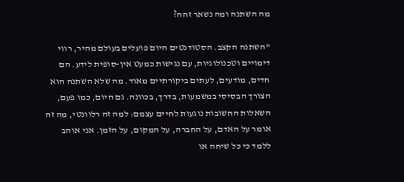מה השתנה ומה נשאר זהה?

"השתנה הקצב. הסטודנטים היום פועלים בעולם מהיר, רווי דימויים וטכנולוגיות, עם נגישות כמעט אין-סופית לידע. הם חדים, מודעים, לעתים ביקורתיים מאוד. מה שלא השתנה הוא הצורך הבסיסי במשמעות, בדרך, בכוונה. גם היום, כמו פעם, השאלות החשובות נוגעות לחיים עצמם: למה זה רלוונטי, מה זה אומר על האדם, על החברה, על המקום, על הזמן. אני אוהב ללמד כי כל שיחה או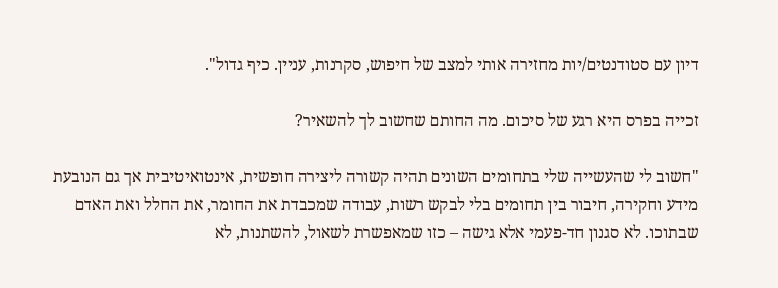דיון עם סטודנטים/יות מחזירה אותי למצב של חיפוש, סקרנות, עניין. כיף גדול".

זכייה בפרס היא רגע של סיכום. מה החותם שחשוב לך להשאיר?

"חשוב לי שהעשייה שלי בתחומים השונים תהיה קשורה ליצירה חופשית, אינטואיטיבית אך גם הנובעת מידע וחקירה, חיבור בין תחומים בלי לבקש רשות, עבודה שמכבדת את החומר, את החלל ואת האדם שבתוכו. לא סגנון חד-פעמי אלא גישה – כזו שמאפשרת לשאול, להשתנות, לא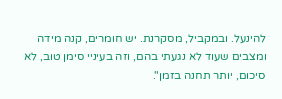להינעל. ובמקביל, מסקרנת. יש חומרים, קנה מידה ומצבים שעוד לא נגעתי בהם, וזה בעיניי סימן טוב, לא סיכום, יותר תחנה בזמן".